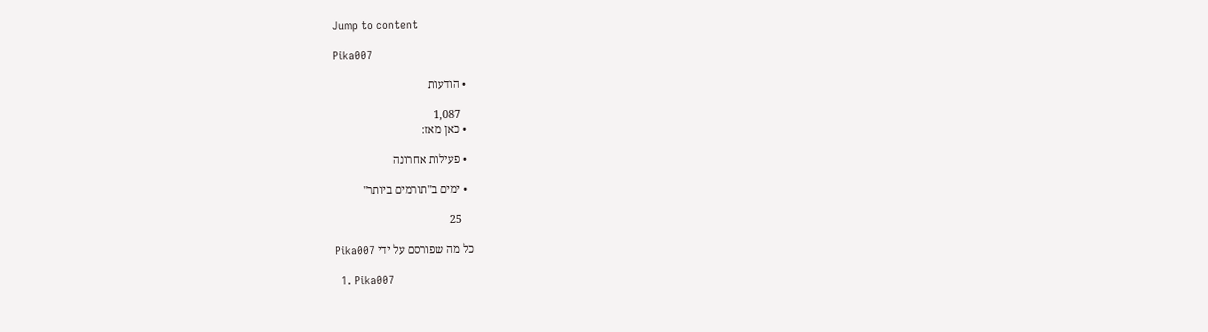Jump to content

Pika007

  • הודעות

    1,087
  • כאן מאז:

  • פעילות אחרונה

  • ימים ב"תורמים ביותר"

    25

כל מה שפורסם על ידי Pika007

  1. Pika007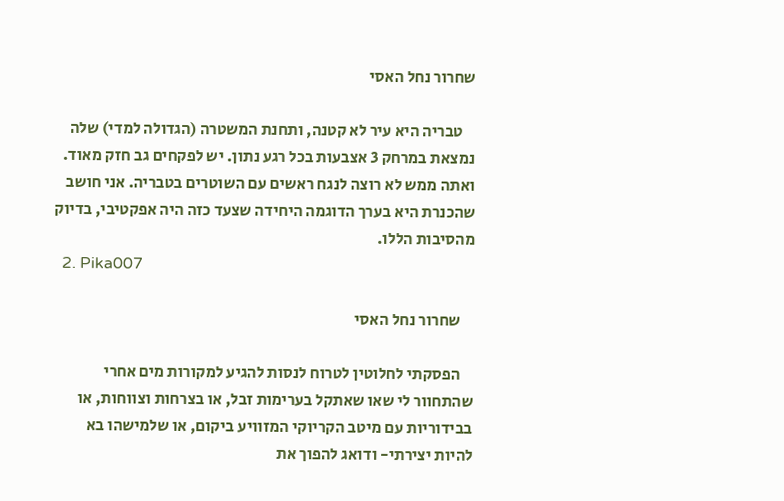שחרור נחל האסי

    טבריה היא עיר לא קטנה, ותחנת המשטרה (הגדולה למדי) שלה נמצאת במרחק 3 אצבעות בכל רגע נתון. יש לפקחים גב חזק מאוד. ואתה ממש לא רוצה לנגח ראשים עם השוטרים בטבריה. אני חושב שהכנרת היא בערך הדוגמה היחידה שצעד כזה היה אפקטיבי, בדיוק מהסיבות הללו.
  2. Pika007

    שחרור נחל האסי

    הפסקתי לחלוטין לטרוח לנסות להגיע למקורות מים אחרי שהתחוור לי שאו שאתקל בערימות זבל, או בצרחות וצווחות, או בבידוריות עם מיטב הקריוקי המזוויע ביקום, או שלמישהו בא להיות יצירתי- ודואג להפוך את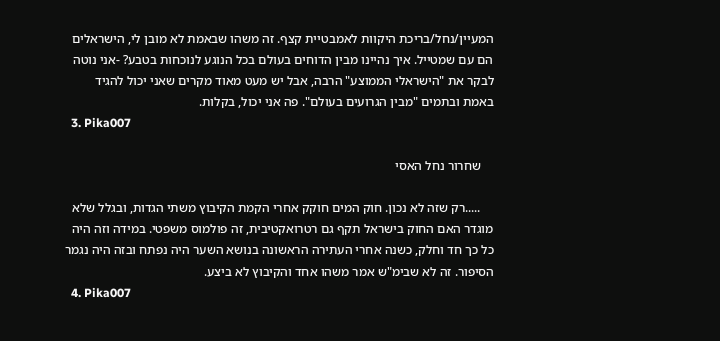המעיין/נחל/בריכת היקוות לאמבטיית קצף. זה משהו שבאמת לא מובן לי, הישראלים הם עם שמטייל. איך נהיינו מבין הדוחים בעולם בכל הנוגע לנוכחות בטבע? -אני נוטה לבקר את "הישראלי הממוצע" הרבה, אבל יש מעט מאוד מקרים שאני יכול להגיד באמת ובתמים "מבין הגרועים בעולם". פה אני יכול, בקלות.
  3. Pika007

    שחרור נחל האסי

    .....רק שזה לא נכון. חוק המים חוקק אחרי הקמת הקיבוץ משתי הגדות, ובגלל שלא מוגדר האם החוק בישראל תקף גם רטרואקטיבית, זה פולמוס משפטי. במידה וזה היה כל כך חד וחלק, כשנה אחרי העתירה הראשונה בנושא השער היה נפתח ובזה היה נגמר הסיפור. זה לא שבימ"ש אמר משהו אחד והקיבוץ לא ביצע.
  4. Pika007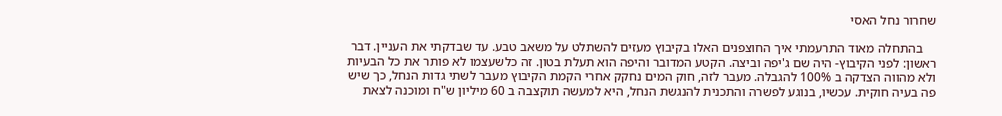שחרור נחל האסי

    בהתחלה מאוד התרעמתי איך החוצפנים האלו בקיבוץ מעזים להשתלט על משאב טבע. עד שבדקתי את העניין. דבר ראשון: לפני הקיבוץ- היה שם ג'יפה וביצה. הקטע המדובר והיפה הוא תעלת בטון. זה כלשעצמו לא פותר את כל הבעיות ולא מהווה הצדקה ב 100% להגבלה. מעבר לזה, חוק המים נחקק אחרי הקמת הקיבוץ מעבר לשתי גדות הנחל, כך שיש פה בעיה חוקית. עכשיו, בנוגע לפשרה והתכנית להנגשת הנחל, היא למעשה תוקצבה ב 60 מיליון ש"ח ומוכנה לצאת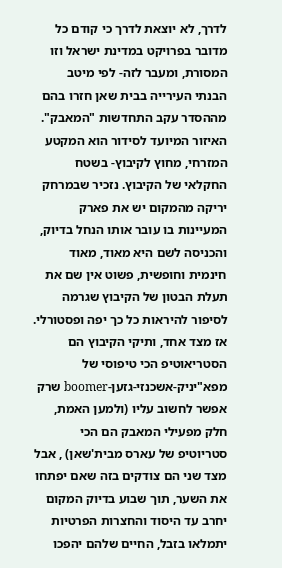לדרך, לא יוצאת לדרך כי קודם כל מדובר בפרויקט במדינת ישראל וזו המסורת, ומעבר לזה- לפי מיטב הבנתי העירייה בבית שאן חזרו בהם מההסדר עקב התחדשות "המאבק". האיזור המיועד לסידור הוא המקטע המזרחי, מחוץ לקיבוץ- בשטח החקלאי של הקיבוץ. נזכיר שבמרחק יריקה מהמקום יש את פארק המעיינות בו עובר אותו הנחל בדיוק, והכניסה לשם היא מאוד, מאוד חינמית וחופשית, פשוט אין שם את תעלת הבטון של הקיבוץ שגרמה לסיפור להיראות כל כך יפה ופסטורלי. אז מצד אחד, ותיקי הקיבוץ הם הסטריאוטיפ הכי טיפוסי של מפא"יניק-אשכנזי-גזען-boomer שרק אפשר לחשוב עליו (ולמען האמת, חלק מפעילי המאבק הם הכי סטריוטיפ של עארס מבית'שאן) , אבל מצד שני הם צודקים בזה שאם יפתחו את השער, תוך שבוע בדיוק המקום יחרב עד היסוד והחצרות הפרטיות יתמלאו בזבל, החיים שלהם יהפכו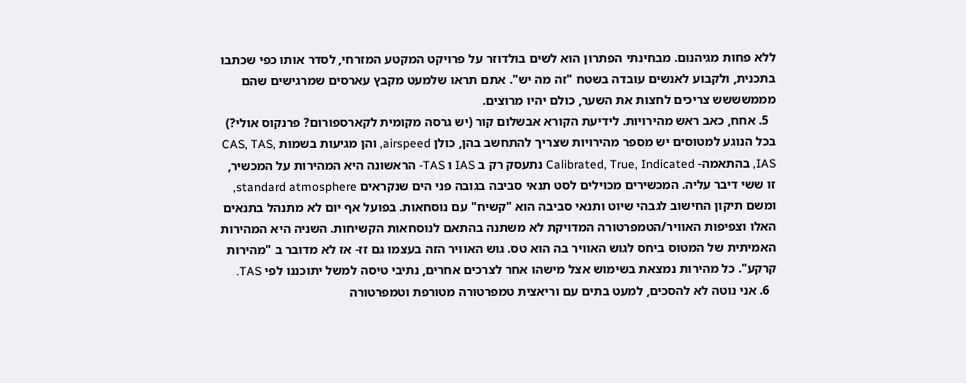ללא פחות מגיהנום. מבחינתי הפתרון הוא לשים בולדוזר על פרויקט המקטע המזרחי, לסדר אותו כפי שכתבו בתכנית, ולקבוע לאנשים עובדה בשטח "זה מה יש". אתם תראו שלמעט מקבץ עארסים שמרגישים שהם מממשששש צריכים לחצות את השער, כולם יהיו מרוצים.
  5. אחח, כאב ראש מהירויות. לידיעת הקורא אבשלום קור (יש גרסה מקומית לקארספורום? פרנקוס אולי?) בכל הנוגע למטוסים יש מספר מהירויות שצריך להתחשב בהן, כולן airspeed, והן מגיעות בשמות CAS, TAS, IAS, בהתאמה- Calibrated, True, Indicated נתעסק רק ב IAS ו TAS- הראשונה היא המהירות על המכשיר, זו ששי דיבר עליה. המכשירים מכוילים לסט תנאי סביבה בגובה פני הים שנקראים standard atmosphere, ומשם תיקון החישוב לגבהי שיוט ותנאי סביבה הוא "קשיח" עם נוסחאות. בפועל אף יום לא מתנהל בתנאים האלו וצפיפות האוויר/הטמפרטורה המדויקת לא משתנה בהתאם לנוסחאות הקשיחות. השניה היא המהירות האמיתית של המטוס ביחס לגוש האוויר בה הוא טס. גוש האוויר הזה בעצמו גם זז- אז לא מדובר ב "מהירות קרקע". כל מהירות נמצאת בשימוש אצל מישהו אחר לצרכים אחרים, נתיבי טיסה למשל יתוכננו לפי TAS.
  6. אני נוטה לא להסכים, למעט בתים עם וריאצית טמפרטורה מטורפת וטמפרטורה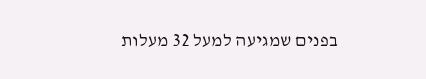בפנים שמגיעה למעל 32 מעלות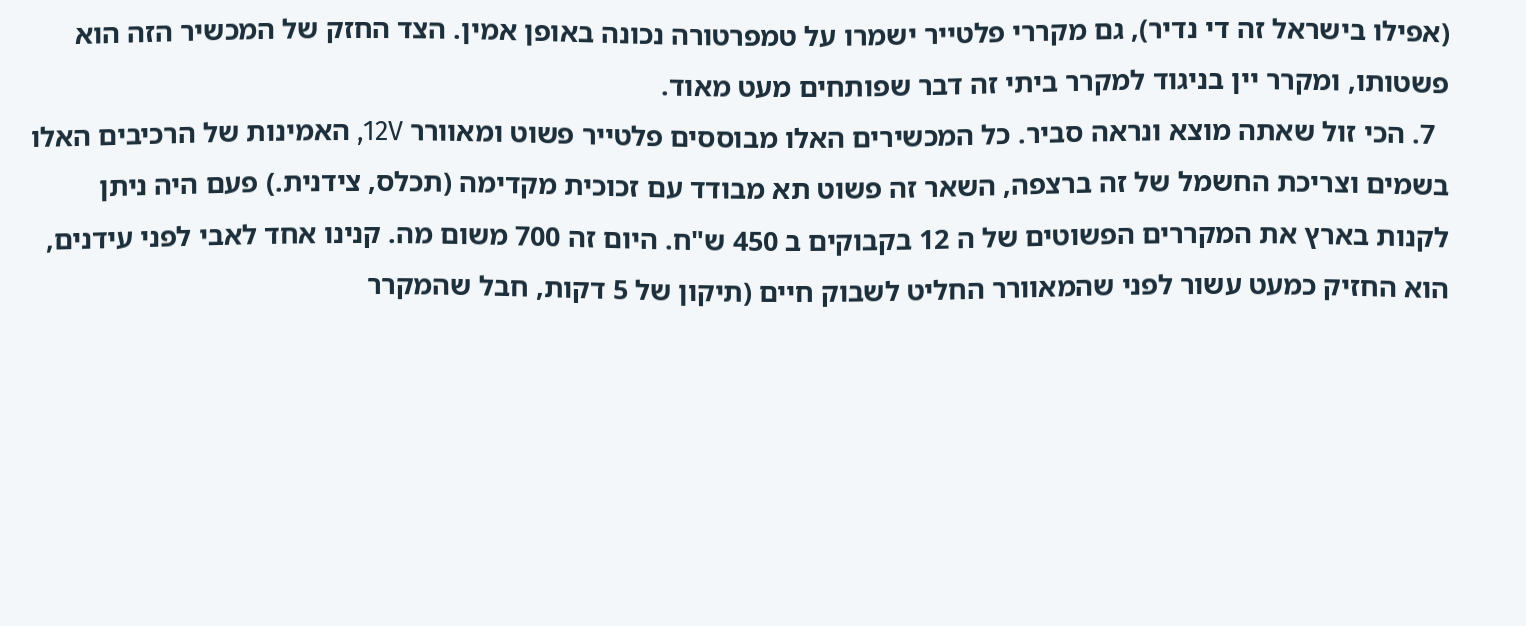(אפילו בישראל זה די נדיר), גם מקררי פלטייר ישמרו על טמפרטורה נכונה באופן אמין. הצד החזק של המכשיר הזה הוא פשטותו, ומקרר יין בניגוד למקרר ביתי זה דבר שפותחים מעט מאוד.
  7. הכי זול שאתה מוצא ונראה סביר. כל המכשירים האלו מבוססים פלטייר פשוט ומאוורר 12V, האמינות של הרכיבים האלו בשמים וצריכת החשמל של זה ברצפה, השאר זה פשוט תא מבודד עם זכוכית מקדימה (תכלס, צידנית.) פעם היה ניתן לקנות בארץ את המקררים הפשוטים של ה 12 בקבוקים ב 450 ש"ח. היום זה 700 משום מה. קנינו אחד לאבי לפני עידנים, הוא החזיק כמעט עשור לפני שהמאוורר החליט לשבוק חיים (תיקון של 5 דקות, חבל שהמקרר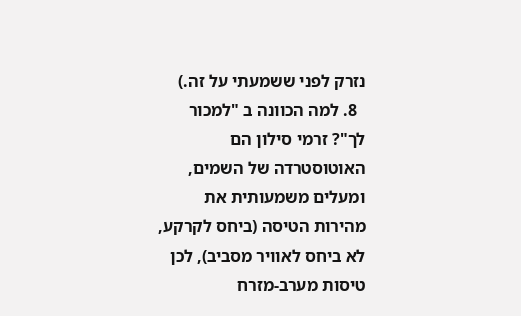נזרק לפני ששמעתי על זה.)
  8. למה הכוונה ב "למכור לך"? זרמי סילון הם האוטוסטרדה של השמים, ומעלים משמעותית את מהירות הטיסה (ביחס לקרקע, לא ביחס לאוויר מסביב), לכן טיסות מערב-מזרח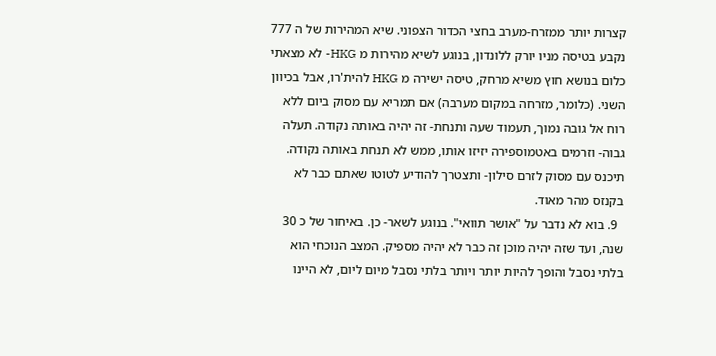קצרות יותר ממזרח-מערב בחצי הכדור הצפוני. שיא המהירות של ה 777 נקבע בטיסה מניו יורק ללונדון, בנוגע לשיא מהירות מ HKG- לא מצאתי כלום בנושא חוץ משיא מרחק, טיסה ישירה מ HKG להית'רו, אבל בכיוון השני. (כלומר, מזרחה במקום מערבה) אם תמריא עם מסוק ביום ללא רוח אל גובה נמוך, תעמוד שעה ותנחת- זה יהיה באותה נקודה. תעלה גבוה- וזרמים באטמוספירה יזיזו אותו, ממש לא תנחת באותה נקודה. תיכנס עם מסוק לזרם סילון- ותצטרך להודיע לטוטו שאתם כבר לא בקנזס מהר מאוד.
  9. בוא לא נדבר על "אושר תוואי". בנוגע לשאר- כן. באיחור של כ 30 שנה, ועד שזה יהיה מוכן זה כבר לא יהיה מספיק. המצב הנוכחי הוא בלתי נסבל והופך להיות יותר ויותר בלתי נסבל מיום ליום, לא היינו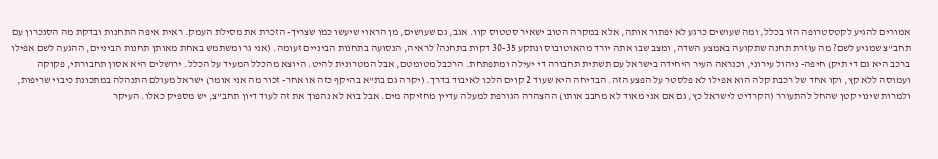אמורים להגיע לקטסטרופה הזו בכלל, ומה שעושים כרגע לא יפתור אותה, אלא במקרה הטוב ישאיר סטטוס קוו. אגב, גם שעושים, מן הראוי שיעשו כמו שצריך- הזכרת את מסילת העמק. ראית איפה התחנות ובדקת מה הסנכרון עם תחב"צ שמגיע לשם? מה עוזרת תחנה שתקועה באמצע השדה, ומצב שבו אתה יורד מהאוטובוס ונתקע 30-35 דקות בתחנה? לראיה, הנסועה בתחנות הביניים זעומה. (אני גר ומשתמש באחת מאותן תחנות הביניים, ההגעה לשם אפילו ברכב היא גם די תיק) חיפה- ניהול עירוני, וכנראה העיר היחידה בישראל עם תשתית תחבורה די יעילה ומתפתחת. הרכבל מטומטם, אבל המטרונית להיט. היוצא מהכלל המעיד על הכלל. ירושלים היא אסון תחבורתי, פקוקה ועמוסה ללא קץ, וקו אחד של רכבת קלה הוא אפילו לא פלסטר על הפצע הזה. הבדיחה היא שעוד 2 קוים הלכו לאיבוד בדרך. (יקרה גם בת"א בהיקף כזה או אחר- זכור מה אני אומר) ישראל מעולם התנהלה במתכונת כיבוי שריפות, ולמרות שינוי קטן שהחל להתעורר (הקרדיט לישראל כץ, גם אם אני מאוד לא מחבב אותו) ההצהרה הגורפת למעלה עדיין מחזיקה מים. אבל בוא לא נהפוך את זה לעוד דיון תחב"צ, יש מספיק כאלו. העיקר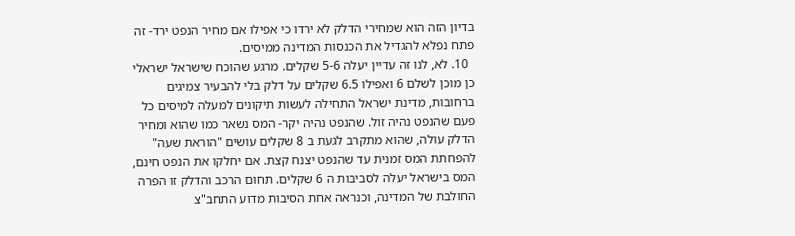בדיון הזה הוא שמחירי הדלק לא ירדו כי אפילו אם מחיר הנפט ירד- זה פתח נפלא להגדיל את הכנסות המדינה ממיסים.
  10. לא, לנו זה עדיין יעלה 5-6 שקלים. מרגע שהוכח שישראל ישראלי כן מוכן לשלם 6 ואפילו 6.5 שקלים על דלק בלי להבעיר צמיגים ברחובות, מדינת ישראל התחילה לעשות תיקונים למעלה למיסים כל פעם שהנפט נהיה זול. שהנפט נהיה יקר- המס נשאר כמו שהוא ומחיר הדלק עולה, שהוא מתקרב לגעת ב 8 שקלים עושים "הוראת שעה" להפחתת המס זמנית עד שהנפט יצנח קצת. אם יחלקו את הנפט חינם, המס בישראל יעלה לסביבות ה 6 שקלים. תחום הרכב והדלק זו הפרה החולבת של המדינה, וכנראה אחת הסיבות מדוע התחב"צ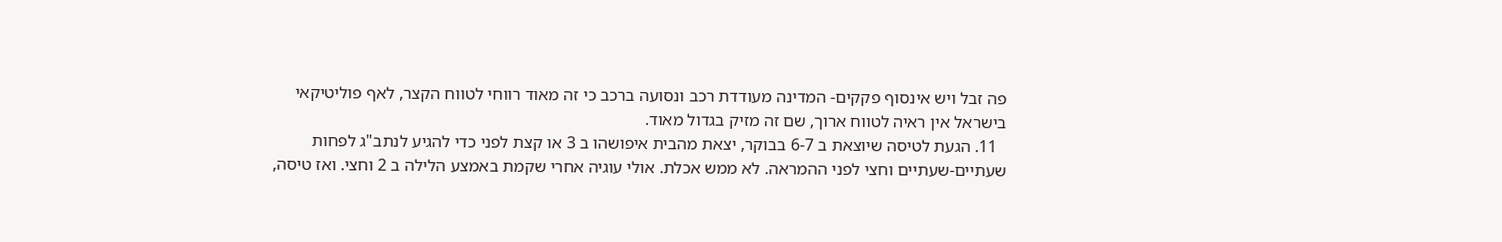פה זבל ויש אינסוף פקקים- המדינה מעודדת רכב ונסועה ברכב כי זה מאוד רווחי לטווח הקצר, לאף פוליטיקאי בישראל אין ראיה לטווח ארוך, שם זה מזיק בגדול מאוד.
  11. הגעת לטיסה שיוצאת ב 6-7 בבוקר, יצאת מהבית איפושהו ב 3 או קצת לפני כדי להגיע לנתב"ג לפחות שעתיים-שעתיים וחצי לפני ההמראה. לא ממש אכלת. אולי עוגיה אחרי שקמת באמצע הלילה ב 2 וחצי. ואז טיסה,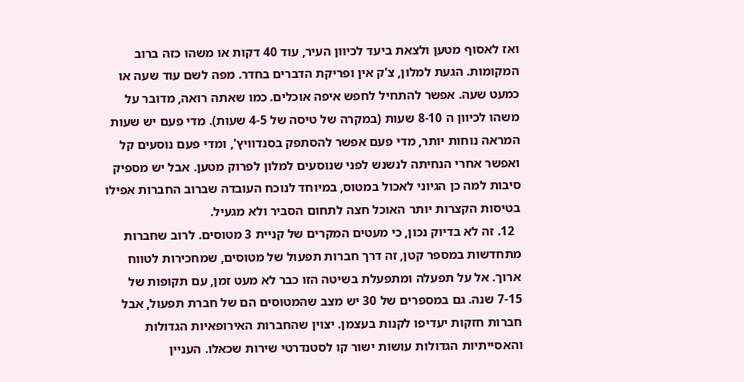ואז לאסוף מטען ולצאת ביעד לכיוון העיר, עוד 40 דקות או משהו כזה ברוב המקומות. הגעת למלון, צ'ק אין ופריקת הדברים בחדר. מפה לשם עוד שעה או כמעט שעה. אפשר להתחיל לחפש איפה אוכלים. כמו שאתה רואה, מדובר על משהו לכיוון ה 8-10 שעות (במקרה של טיסה של 4-5 שעות). מדי פעם יש שעות המראה נוחות יותר, מדי פעם אפשר להסתפק בסנדוויץ', ומדי פעם נוסעים קל ואפשר אחרי הנחיתה לנשנש לפני שנוסעים למלון לפרוק מטען. אבל יש מספיק סיבות למה כן הגיוני לאכול במטוס, במיוחד לנוכח העובדה שברוב החברות אפילו בטיסות הקצרות יותר האוכל חצה לתחום הסביר ולא מגעיל.
  12. זה לא בדיוק נכון, כי מעטים המקרים של קניית 3 מטוסים. לרוב שחברות מתחדשות במספר קטן, זה דרך חברות תפעול של מטוסים, שמחכירות לטווח ארוך. אל על תפעלה ומתפעלת בשיטה הזו כבר לא מעט זמן, עם תקופות של 7-15 שנה. גם במספרים של 30 יש מצב שהמטוסים הם של חברת תפעול, אבל חברות חזקות יעדיפו לקנות בעצמן. יצוין שהחברות האירופאיות הגדולות והאסייתיות הגדולות עושות ישור קו לסטנדרטי שירות שכאלו. העניין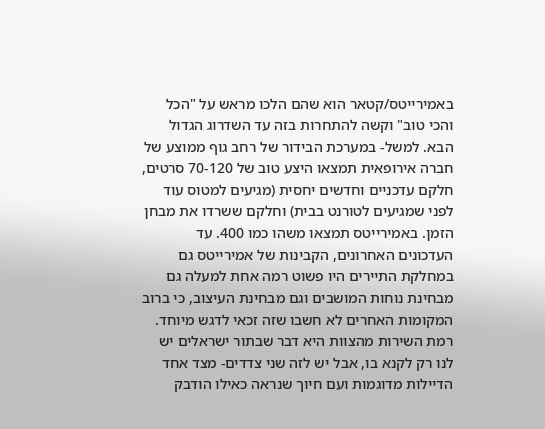באמירייטס/קטאר הוא שהם הלכו מראש על "הכל והכי טוב" וקשה להתחרות בזה עד השדרוג הגדול הבא. למשל- במערכת הבידור של רחב גוף ממוצע של חברה אירופאית תמצאו היצע טוב של 70-120 סרטים, חלקם עדכניים וחדשים יחסית (מגיעים למטוס עוד לפני שמגיעים לטורנט בבית) וחלקם ששרדו את מבחן הזמן. באמירייטס תמצאו משהו כמו 400. עד העדכונים האחרונים, הקבינות של אמירייטס גם במחלקת התיירים היו פשוט רמה אחת למעלה גם מבחינת נוחות המושבים וגם מבחינת העיצוב, כי ברוב המקומות האחרים לא חשבו שזה זכאי לדגש מיוחד. רמת השירות מהצוות היא דבר שבתור ישראלים יש לנו רק לקנא בו, אבל יש לזה שני צדדים- מצד אחד הדיילות מדוגמות ועם חיוך שנראה כאילו הודבק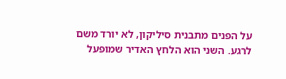על הפנים מתבנית סיליקון, לא יורד משם לרגע. השני הוא הלחץ האדיר שמופעל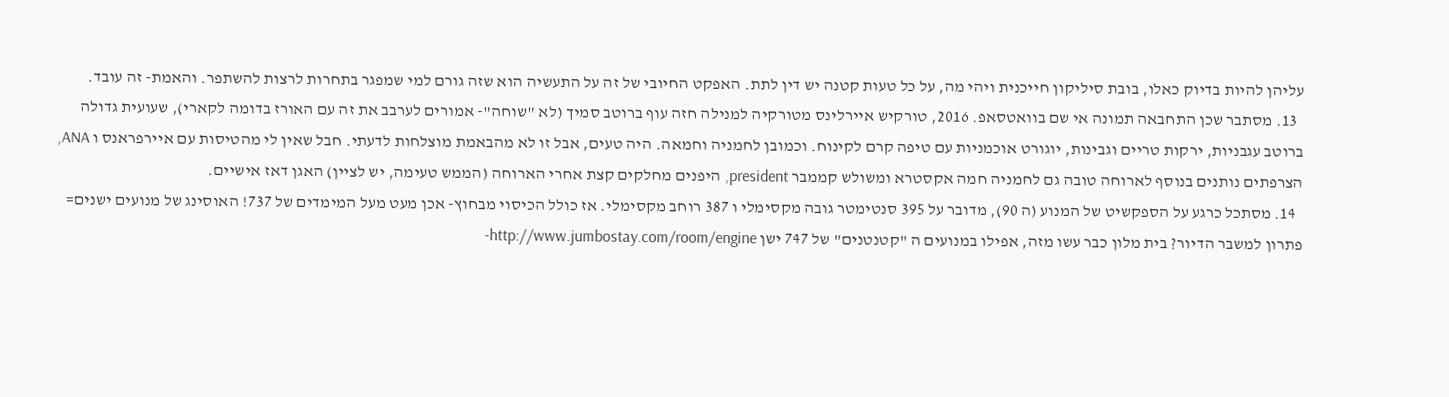עליהן להיות בדיוק כאלו, בובת סיליקון חייכנית ויהי מה, על כל טעות קטנה יש דין לתת. האפקט החיובי של זה על התעשיה הוא שזה גורם למי שמפגר בתחרות לרצות להשתפר. והאמת- זה עובד.
  13. מסתבר שכן התחבאה תמונה אי שם בוואטסאפ. 2016, טורקיש איירלינס מטורקיה למנילה חזה עוף ברוטב סמיך (לא "שוחה"- אמורים לערבב את זה עם האורז בדומה לקארי), שעועית גדולה ברוטב עגבניות, ירקות טריים וגבינות, יוגורט אוכמניות עם טיפה קרם לקינוח. וכמובן לחמניה וחמאה. היה טעים, אבל זו לא מהבאמת מוצלחות לדעתי. חבל שאין לי מהטיסות עם איירפראנס ו ANA, הצרפתים נותנים בנוסף לארוחה טובה גם לחמניה חמה אקסטרא ומשולש קממבר president, היפנים מחלקים קצת אחרי הארוחה (הממש טעימה, יש לציין) האגן דאז אישיים.
  14. מסתכל כרגע על הספקשיט של המנוע (ה 90), מדובר על 395 סנטימטר גובה מקסימלי ו 387 רוחב מקסימלי. אז כולל הכיסוי מבחוץ- אכן מעט מעל המימדים של 737! האוסינג של מנועים ישנים= פתרון למשבר הדיור? בית מלון כבר עשו מזה, אפילו במנועים ה "קטנטנים" של 747 ישן http://www.jumbostay.com/room/engine-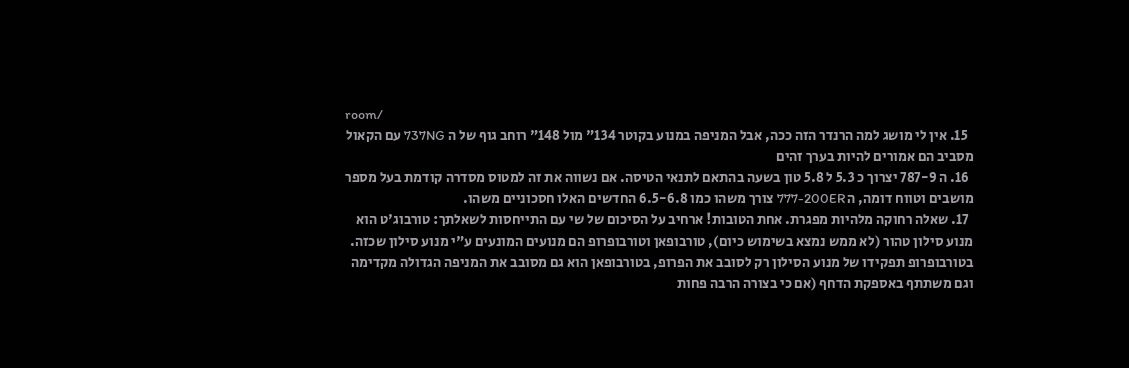room/
  15. אין לי מושג למה הרנדר הזה ככה, אבל המניפה במנוע בקוטר 134" מול 148" רוחב גוף של ה 737NG עם הקאול מסביב הם אמורים להיות בערך זהים
  16. ה 787-9 יצרוך כ 5.3 ל 5.8 טון בשעה בהתאם לתנאי הטיסה. אם נשווה את זה למטוס מסדרה קודמת בעל מספר מושבים וטווח דומה, ה 777-200ER צורך משהו כמו 6.5-6.8 החדשים האלו חסכוניים משהו.
  17. שאלה רחוקה מלהיות מפגרת. אחת הטובות! ארחיב על הסיכום של שי עם התייחסות לשאלתך: טורבוג'ט הוא מנוע סילון טהור (לא ממש נמצא בשימוש כיום), טורבופאן וטורבופרופ הם מנועים המונעים ע"י מנוע סילון שכזה. בטורבופרופ תפקידו של מנוע הסילון רק לסובב את הפרופ, בטורבופאן הוא גם מסובב את המניפה הגדולה מקדימה וגם משתתף באספקת הדחף (אם כי בצורה הרבה פחות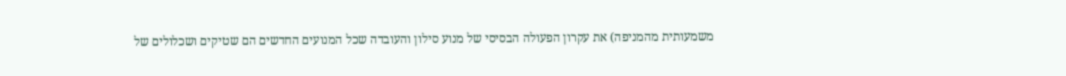משמעותית מהמניפה) את עקרון הפעולה הבסיסי של מנוע סילון והעובדה שכל המנועים החדשים הם שטיקים ושכלולים של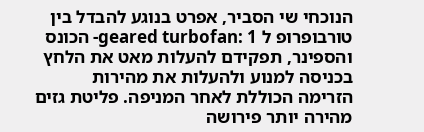הנוכחי שי הסביר, אפרט בנוגע להבדל בין טורבופרופ ל geared turbofan: 1- הכונס והספינר, תפקידם להעלות מאט את הלחץ בכניסה למנוע ולהעלות את מהירות הזרימה הכוללת לאחר המניפה. פליטת גזים מהירה יותר פירושה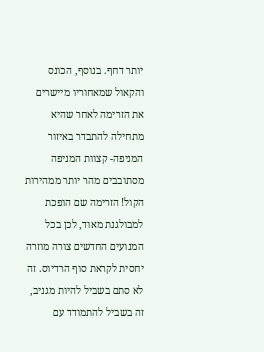יותר דחף. בנוסף, הכונס והקאול שמאחוריו מיישרים את הזרימה לאחר שהיא מתחילה להתבדר באיזור המניפה- קצוות המניפה מסתובבים מהר יותר ממהירות הקול! הזרימה שם הופכת למבולגנת מאוד, לכן בכל המנועים החדשים צורה מוזרה יחסית לקראת סוף הרדיוס. זה לא סתם בשביל להיות מגניב, זה בשביל להתמודד עם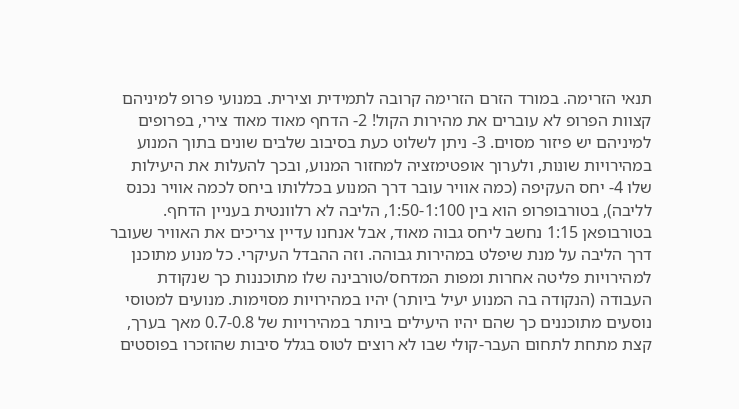תנאי הזרימה. במורד הזרם הזרימה קרובה לתמידית וצירית. במנועי פרופ למיניהם קצוות הפרופ לא עוברים את מהירות הקול! 2- הדחף מאוד מאוד צירי, בפרופים למיניהם יש פיזור מסוים. 3- ניתן לשלוט כעת בסיבוב שלבים שונים בתוך המנוע במהירויות שונות, ולערוך אופטימזציה למחזור המנוע, ובכך להעלות את היעילות שלו 4- יחס העקיפה (כמה אוויר עובר דרך המנוע בכללותו ביחס לכמה אוויר נכנס לליבה), בטורבופרופ הוא בין 1:50-1:100, הליבה לא רלוונטית בעניין הדחף. בטורבופאן 1:15 נחשב ליחס גבוה מאוד, אבל אנחנו עדיין צריכים את האוויר שעובר דרך הליבה על מנת שיפלט במהירות גבוהה. וזה ההבדל העיקרי. כל מנוע מתוכנן למהירויות פליטה אחרות ומפות המדחס/טורבינה שלו מתוכננות כך שנקודת העבודה (הנקודה בה המנוע יעיל ביותר) יהיו במהירויות מסוימות. מנועים למטוסי נוסעים מתוכננים כך שהם יהיו היעילים ביותר במהירויות של 0.7-0.8 מאך בערך, קצת מתחת לתחום העבר-קולי שבו לא רוצים לטוס בגלל סיבות שהוזכרו בפוסטים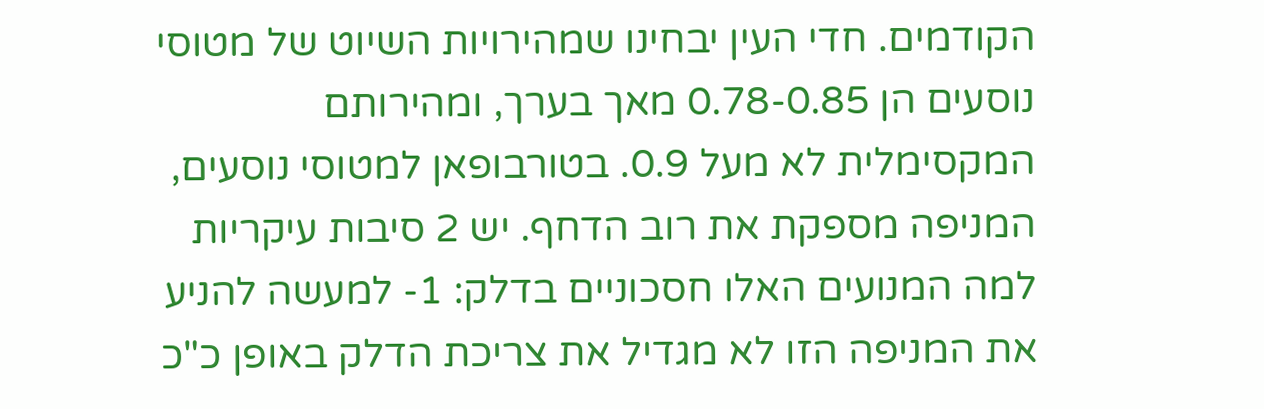הקודמים. חדי העין יבחינו שמהירויות השיוט של מטוסי נוסעים הן 0.78-0.85 מאך בערך, ומהירותם המקסימלית לא מעל 0.9. בטורבופאן למטוסי נוסעים, המניפה מספקת את רוב הדחף. יש 2 סיבות עיקריות למה המנועים האלו חסכוניים בדלק: 1- למעשה להניע את המניפה הזו לא מגדיל את צריכת הדלק באופן כ"כ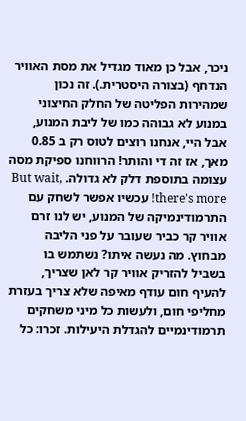ניכר, אבל כן מאוד מגדיל את מסת האוויר הנדחף (בצורה היסטרית.). זה נכון שמהירות הפליטה של החלק החיצוני במנוע לא גבוהה כמו של ליבת המנוע, אבל היי, אנחנו רוצים לטוס רק ב 0.85 מאך, אז זה די והותר! הרווחנו ספיקת מסה עצומה בתוספת דלק לא גדולה. But wait, there's more! עכשיו אפשר לשחק עם התרמודינמיקה של המנוע, יש לנו זרם אוויר קר כביר שעובר על פני הליבה מבחוץ. מה נעשה איתו? נשתמש בו בשביל להזריק אוויר קר לאן שצריך, להעיף חום עודף מאיפה שלא צריך בעזרת מחליפי חום, ולעשות כל מיני משחקים תרמודינמיים להגדלת היעילות. זכרו: כל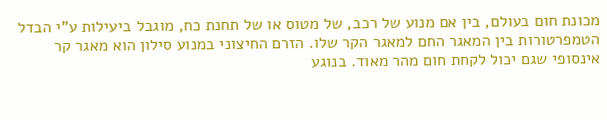מכונת חום בעולם, בין אם מנוע של רכב, של מטוס או של תחנת כח, מוגבל ביעילות ע"י הבדל הטמפרטורות בין המאגר החם למאגר הקר שלו. הזרם החיצוני במנוע סילון הוא מאגר קר אינסופי שגם יכול לקחת חום מהר מאוד. בנוגע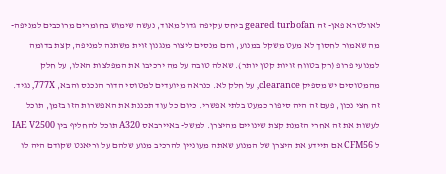לאולטרא פאן- זה geared turbofan ביחס עקיפה גדול מאוד, נעשה שימוש בחומרים מרוכבים למניפה- מה שאמור לחסוך לא מעט משקל במנוע, והם מנסים ליצור מנגנון זוית משתנה למניפה, קצת בדומה למנועי פרופ (רק בטווח זויות קטן יותר). שאלה טובה על מה ירכיבו את המפלצות האלו, על חלק מהמטוסים יש מספיק clearance, על חלק לא. כנראה מיועדים למטוסי הדור הנכנס והבא, 777X, נגיד. זה חצי נכון, פעם זה היה סיפור כמעט בלתי אפשרי. כיום כל עוד תכננת את האפשרות הזו בזמן, תוכל לעשות את זה אחרי הזמנת קצת שינויים מהיצרן. למשל- באיירבאס A320 תוכל להחליף בין IAE V2500 ל CFM56 אם תיידע את היצרן של המנוע שאתה מעוניין להרכיב מנוע שלהם על וריאנט שקודם היה לו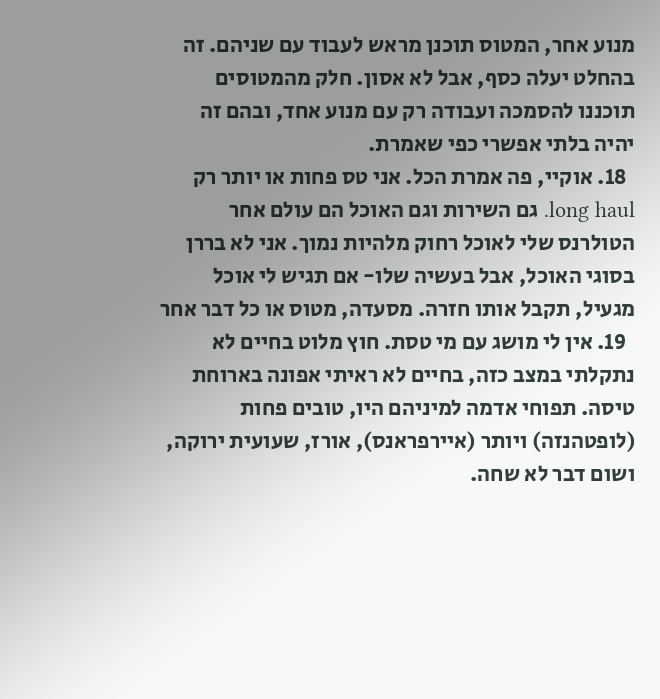מנוע אחר, המטוס תוכנן מראש לעבוד עם שניהם. זה בהחלט יעלה כסף, אבל לא אסון. חלק מהמטוסים תוכננו להסמכה ועבודה רק עם מנוע אחד, ובהם זה יהיה בלתי אפשרי כפי שאמרת.
  18. אוקיי, פה אמרת הכל. אני טס פחות או יותר רק long haul. גם השירות וגם האוכל הם עולם אחר הטולרנס שלי לאוכל רחוק מלהיות נמוך. אני לא בררן בסוגי האוכל, אבל בעשיה שלו- אם תגיש לי אוכל מגעיל, תקבל אותו חזרה. מסעדה, מטוס או כל דבר אחר
  19. אין לי מושג עם מי טסת. חוץ מלוט בחיים לא נתקלתי במצב כזה, בחיים לא ראיתי אפונה בארוחת טיסה. תפוחי אדמה למיניהם היו, טובים פחות (לופטהנזה) ויותר (איירפראנס), אורז, שעועית ירוקה, ושום דבר לא שחה.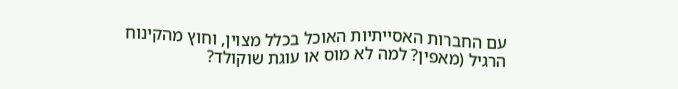עם החברות האסייתיות האוכל בכלל מצוין, וחוץ מהקינוח הרגיל (מאפין? למה לא מוס או עוגת שוקולד?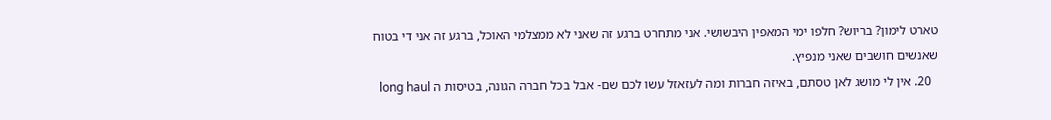טארט לימון? בריוש? חלפו ימי המאפין היבשושי. אני מתחרט ברגע זה שאני לא ממצלמי האוכל, ברגע זה אני די בטוח שאנשים חושבים שאני מנפיץ.
  20. אין לי מושג לאן טסתם, באיזה חברות ומה לעזאזל עשו לכם שם- אבל בכל חברה הגונה, בטיסות ה long haul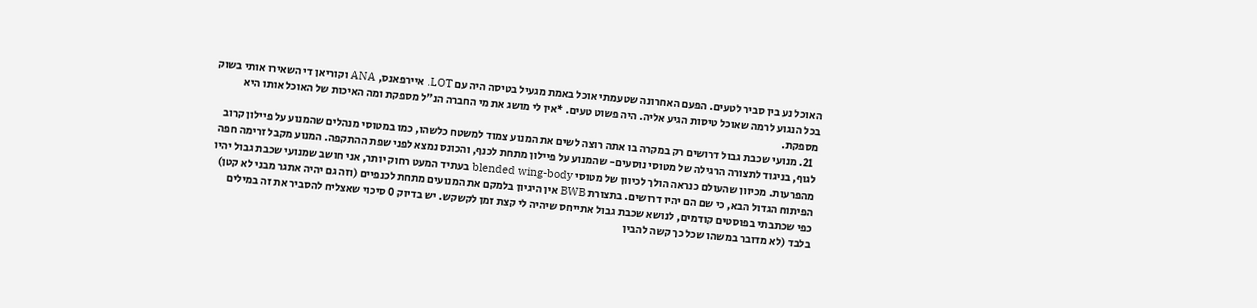האוכל נע בין סביר לטעים. הפעם האחרונה שטעמתי אוכל באמת מגעיל בטיסה היה עם LOT. איירפאנס, ANA וקוריאן די השאירו אותי בשוק בכל הנגוע לרמה שאוכל טיסות הגיע אליה. היה פשוט טעים. *אין לי מושג את מי החברה הנ"ל מספקת ומה האיכות של האוכל אותו היא מספקת.
  21. מנועי שכבת גבול דרושים רק במקרה בו אתה רוצה לשים את המנוע צמוד למשטח כלשהו, כמו במטוסי מנהלים שהמנוע על פיילון קרוב לגוף, בניגוד לתצורה הרגילה של מטוסי נוסעים- שהמנוע על פיילון מתחת לכנף, והכונס נמצא לפני שפת ההתקפה. המנוע מקבל זרימה חפה מהפרעות. מכיוון שהעולם כנראה הולך לכיוון של מטוסי blended wing-body בעתיד המעט רחוק יותר, אני חושב שמנועי שכבת גבול יהיו הפיתוח הגדול הבא, כי שם הם יהיו דרושים. בתצורת BWB אין היגיון בלמקם את המנועים מתחת לכנפיים (וזה גם יהיה אתגר מבני לא קטן) כפי שכתבתי בפוסטים קודמים, לנושא שכבת גבול אתייחס שיהיה לי קצת זמן לקשקש. יש בדיוק 0 סיכוי שאצליח להסביר את זה במילים בלבד (לא מדובר במשהו שכל כך קשה להבין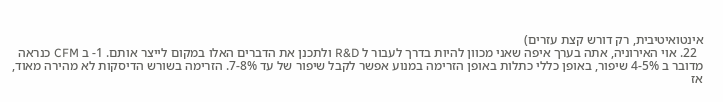אינטואיטיבית, רק דורש קצת עזרים)
  22. אוי האירוניה, אתה בערך איפה שאני מכוון להיות בדרך לעבור ל R&D ולתכנן את הדברים האלו במקום לייצר אותם. 1- ב CFM כנראה מדובר ב 4-5% שיפור, באופן כללי כתלות באופן הזרימה במנוע אפשר לקבל שיפור של עד 7-8%. הזרימה בשורש הדיסקות לא מהירה מאוד, אז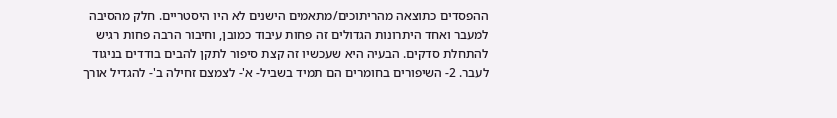ההפסדים כתוצאה מהריתוכים/מתאמים הישנים לא היו היסטריים. חלק מהסיבה למעבר ואחד היתרונות הגדולים זה פחות עיבוד כמובן, וחיבור הרבה פחות רגיש להתחלת סדקים. הבעיה היא שעכשיו זה קצת סיפור לתקן להבים בודדים בניגוד לעבר. 2- השיפורים בחומרים הם תמיד בשביל- א'- לצמצם זחילה ב'- להגדיל אורך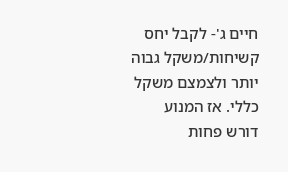חיים ג'- לקבל יחס קשיחות/משקל גבוה יותר ולצמצם משקל כללי. אז המנוע דורש פחות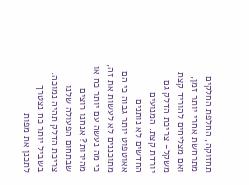תחזוקה, החלפת החלקים מתרחשת אחרי יותר זמן, ואם מצליחים להוריד קצת משקל- צריכת הדלק גם יורדת קצת. המנועים החדשים לא נותנים אאוטפוט יותר גבוה כי הם מתוכננים לא לעשות את זה, כי מה נעשה עם יותר כח או מהירות? אנחנו רוצים שבתחום הפעולה שלנו צריכת הדלק תהיה נמוכה. בשביל יותר כח נצטרך לתכנן את מפות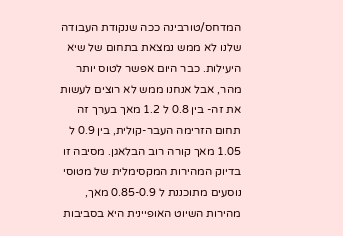המדחס/טורבינה ככה שנקודת העבודה שלנו לא ממש נמצאת בתחום של שיא היעילות. כבר היום אפשר לטוס יותר מהר, אבל אנחנו ממש לא רוצים לעשות את זה- בין 0.8 ל 1.2 מאך בערך זה תחום הזרימה העבר-קולית, בין 0.9 ל 1.05 מאך קורה רוב הבלאגן. מסיבה זו בדיוק המהירות המקסימלית של מטוסי נוסעים מתוכננת ל 0.85-0.9 מאך, מהירות השיוט האופיינית היא בסביבות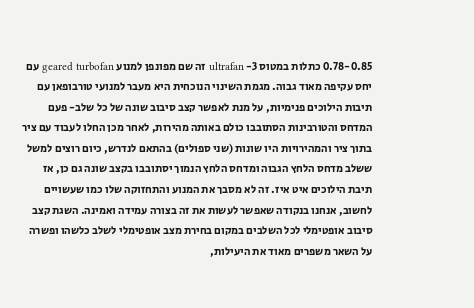0.78-0.85 כתלות במטוס 3- ultrafan זה שם מפונפן למנוע geared turbofan עם יחס עקיפה מאוד גבוה. מגמת השינוי הנוכחית היא מעבר למנועי טורבופאן עם תיבות הילוכים פנימיות, על מנת לאפשר קצב סיבוב שונה של כל שלב- פעם המדחס והטורבינות הסתובבו כולם באותה מהירות, לאחר מכן החלו לעבוד עם ציר בתוך ציר והמהירויות היו שונות (שני ספולים) בהתאם לנדרש, כיום רוצים למשל ששלב מדחס הלחץ הגבוה ומדחס הלחץ הנמוך יסתובבו בקצב שונה גם כן, אז תיבת הילוכים איט איז. זה לא מסבך את המנוע והתחזוקה שלו כמו שעשויים לחשוב, אנחנו בנקודה שאפשר לעשות את זה בצורה עמידה ואמינה. השגת קצב סיבוב אופטימלי לכל השלבים במקום בחירת מצב אופטימלי לשלב כלשהו ופשרה על השאר משפרים מאוד את היעילות,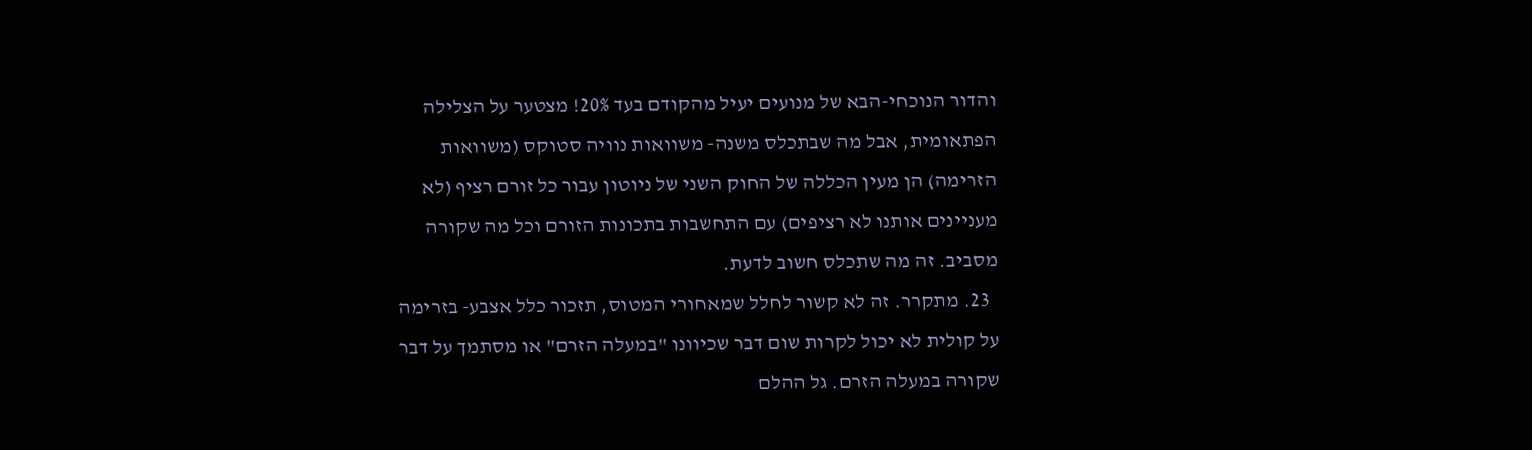והדור הנוכחי-הבא של מנועים יעיל מהקודם בעד 20%! מצטער על הצלילה הפתאומית, אבל מה שבתכלס משנה- משוואות נוויה סטוקס (משוואות הזרימה) הן מעין הכללה של החוק השני של ניוטון עבור כל זורם רציף (לא מעניינים אותנו לא רציפים) עם התחשבות בתכונות הזורם וכל מה שקורה מסביב. זה מה שתכלס חשוב לדעת.
  23. מתקרר. זה לא קשור לחלל שמאחורי המטוס, תזכור כלל אצבע- בזרימה על קולית לא יכול לקרות שום דבר שכיוונו "במעלה הזרם" או מסתמך על דבר שקורה במעלה הזרם. גל ההלם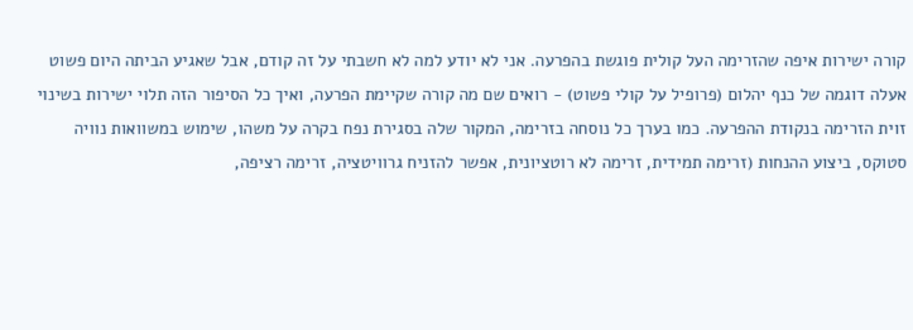קורה ישירות איפה שהזרימה העל קולית פוגשת בהפרעה. אני לא יודע למה לא חשבתי על זה קודם, אבל שאגיע הביתה היום פשוט אעלה דוגמה של כנף יהלום (פרופיל על קולי פשוט) - רואים שם מה קורה שקיימת הפרעה, ואיך כל הסיפור הזה תלוי ישירות בשינוי זוית הזרימה בנקודת ההפרעה. כמו בערך כל נוסחה בזרימה, המקור שלה בסגירת נפח בקרה על משהו, שימוש במשוואות נוויה סטוקס, ביצוע ההנחות (זרימה תמידית, זרימה לא רוטציונית, אפשר להזניח גרוויטציה, זרימה רציפה,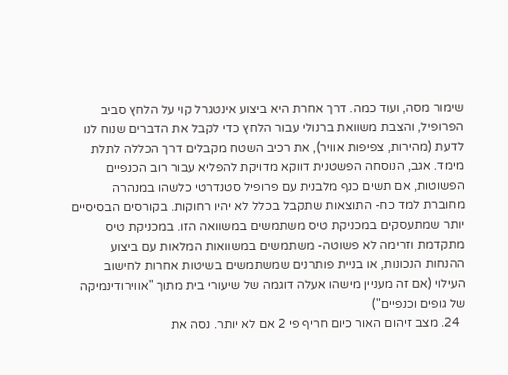שימור מסה, ועוד כמה. דרך אחרת היא ביצוע אינטגרל קוי על הלחץ סביב הפרופיל, והצבת משוואת ברנולי עבור הלחץ כדי לקבל את הדברים שנוח לנו לדעת (מהירות, צפיפות אוויר), את רכיב השטח מקבלים דרך הכללה לתלת מימד. אגב, הנוסחה הפשטנית דווקא מדויקת להפליא עבור רוב הכנפיים הפשוטות, אם תשים כנף מלבנית עם פרופיל סטנדרטי כלשהו במנהרה מחוברת למד כח- התוצאות שתקבל בכלל לא יהיו רחוקות. בקורסים הבסיסיים יותר שמתעסקים במכניקת טיס משתמשים במשוואה הזו. במכניקת טיס מתקדמת וזרימה לא פשוטה- משתמשים במשוואות המלאות עם ביצוע ההנחות הנכונות, או בניית פותרנים שמשתמשים בשיטות אחרות לחישוב העילוי (אם זה מעניין מישהו אעלה דוגמה של שיעורי בית מתוך "אווירודינמיקה של גופים וכנפיים")
  24. מצב זיהום האור כיום חריף פי 2 אם לא יותר. נסה את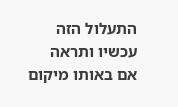התעלול הזה עכשיו ותראה אם באותו מיקום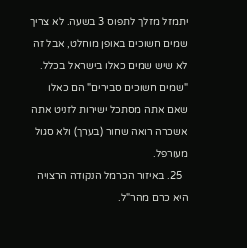יתמזל מזלך לתפוס 3 בשעה. לא צריך שמים חשוכים באופן מוחלט, אבל זה לא שיש שמים כאלו בישראל בכלל. "שמים חשוכים סבירים" הם כאלו שאם אתה מסתכל ישירות לזניט אתה אשכרה רואה שחור (בערך) ולא סגול מעורפל.
  25. באיזור הכרמל הנקודה הרצויה היא כרם מהר"ל.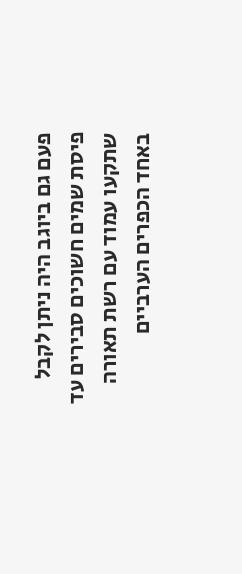פעם גם ביוגב היה ניתן לקבל פיסת שמים חשוכים סבירים עד שתקעו עמוד עם רשת תאורה באחד הכפרים הערביים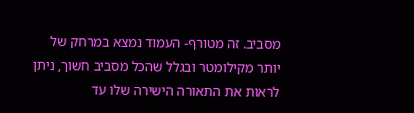מסביב. זה מטורף- העמוד נמצא במרחק של יותר מקילומטר ובגלל שהכל מסביב חשוך, ניתן לראות את התאורה הישירה שלו עד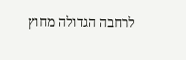לרחבה הגדולה מחוץ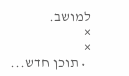למושב.
×
×
  • תוכן חדש...